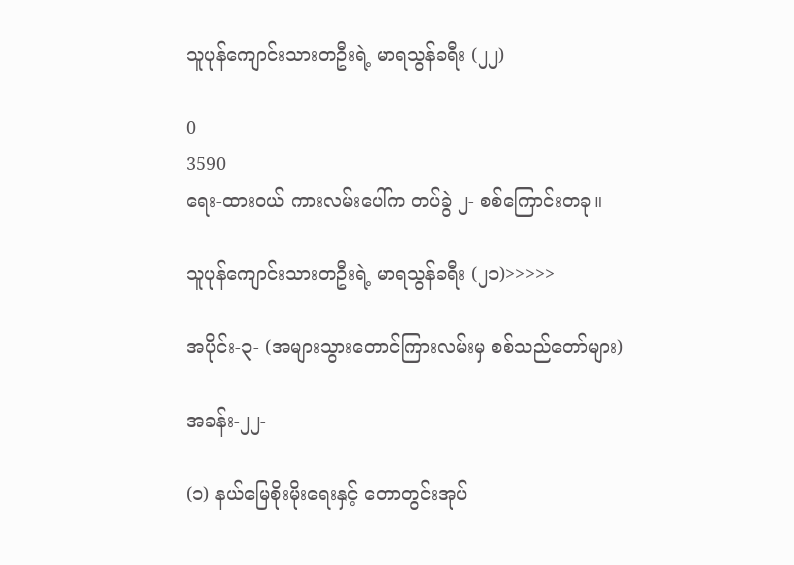သူပုန်ကျောင်းသားတဦးရဲ့ မာရသွန်ခရီး (၂၂)

0
3590
ရေး-ထားဝယ် ကားလမ်းပေါ်က တပ်ခွဲ ၂- စစ်ကြောင်းတခု။

သူပုန်ကျောင်းသားတဦးရဲ့ မာရသွန်ခရီး (၂၁)>>>>>

အပိုင်း-၃- (အများသွားတောင်ကြားလမ်းမှ စစ်သည်တော်များ)

အခန်း-၂၂-

(၁) နယ်မြေစိုးမိုးရေးနှင့် တောတွင်းအုပ်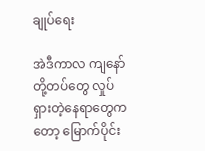ချုပ်ရေး

အဲဒီကာလ ကျနော်တို့တပ်တွေ လှုပ်ရှားတဲ့နေရာတွေကတော့ မြောက်ပိုင်း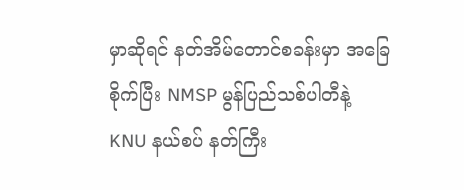မှာဆိုရင် နတ်အိမ်တောင်စခန်းမှာ အခြေစိုက်ပြီး NMSP မွန်ပြည်သစ်ပါတီနဲ့ KNU နယ်စပ် နတ်ကြီး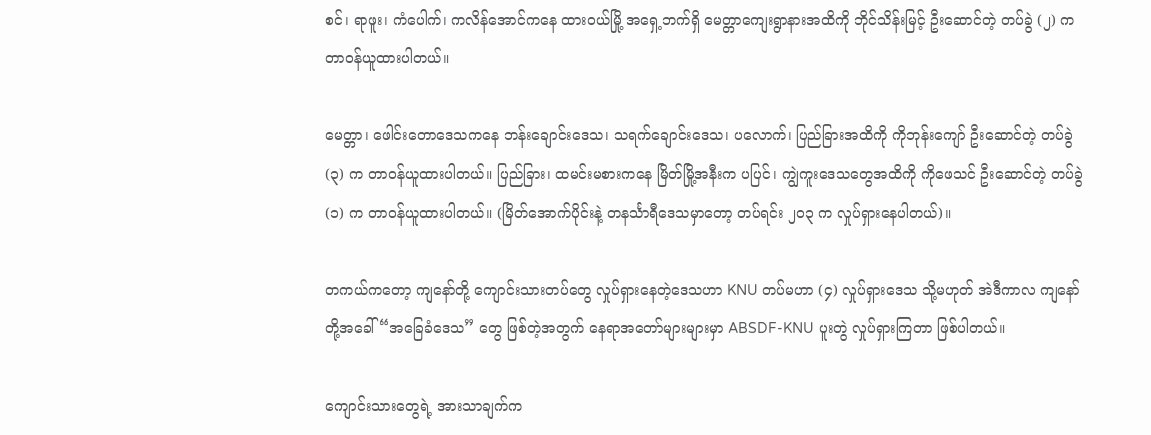စင်၊ ရာဖူး၊ ကံပေါက်၊ ကလိန်အောင်ကနေ ထားဝယ်မြို့ အရှေ့ဘက်ရှိ မေတ္တာကျေးရွာနားအထိကို ဘိုင်သိန်းမြင့် ဦးဆောင်တဲ့ တပ်ခွဲ (၂) က တာဝန်ယူထားပါတယ်။

မေတ္တာ၊ ဖေါင်းတောဒေသကနေ ဘန်းချောင်းဒေသ၊ သရက်ချောင်းဒေသ၊ ပလောက်၊ ပြည်ခြားအထိကို ကိုဘုန်းကျော် ဦးဆောင်တဲ့ တပ်ခွဲ (၃) က တာဝန်ယူထားပါတယ်။ ပြည်ခြား၊ ထမင်းမစားကနေ မြိတ်မြို့အနီးက ပပြင်၊ ကျွဲကူးဒေသတွေအထိကို ကိုဖေသင် ဦးဆောင်တဲ့ တပ်ခွဲ (၁) က တာဝန်ယူထားပါတယ်။ (မြိတ်အောက်ပိုင်းနဲ့ တနင်္သာရီဒေသမှာတော့ တပ်ရင်း ၂၀၃ က လှုပ်ရှားနေပါတယ်)။

တကယ်ကတော့ ကျနော်တို့ ကျောင်းသားတပ်တွေ လှုပ်ရှားနေတဲ့ဒေသဟာ KNU တပ်မဟာ (၄) လှုပ်ရှားဒေသ သို့မဟုတ် အဲဒီကာလ ကျနော်တို့အခေါ် “အခြေခံဒေသ” တွေ ဖြစ်တဲ့အတွက် နေရာအတော်များများမှာ ABSDF-KNU ပူးတွဲ လှုပ်ရှားကြတာ ဖြစ်ပါတယ်။

ကျောင်းသားတွေရဲ့ အားသာချက်က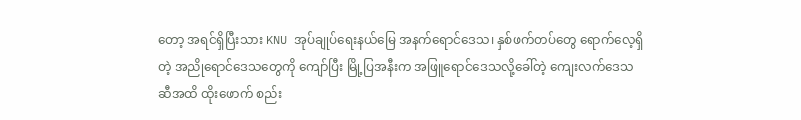တော့ အရင်ရှိပြီးသား KNU အုပ်ချုပ်ရေးနယ်မြေ အနက်ရောင်ဒေသ၊ နှစ်ဖက်တပ်တွေ ရောက်လေ့ရှိတဲ့ အညိုရောင်ဒေသတွေကို ကျော်ပြီး မြို့ပြအနီးက အဖြူရောင်ဒေသလို့ခေါ်တဲ့ ကျေးလက်ဒေသဆီအထိ ထိုးဖောက် စည်း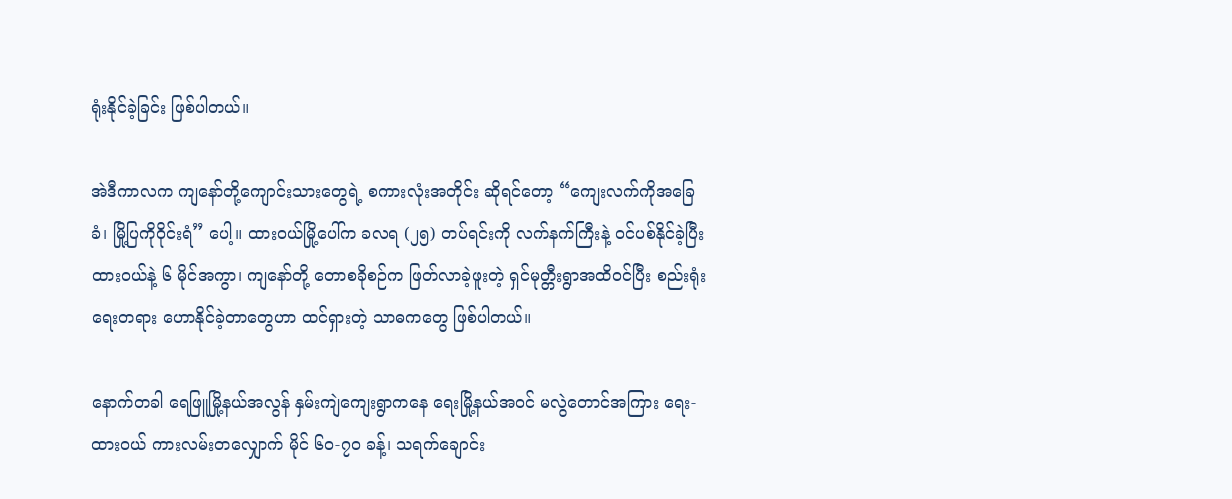ရုံးနိုင်ခဲ့ခြင်း ဖြစ်ပါတယ်။

အဲဒီကာလက ကျနော်တို့ကျောင်းသားတွေရဲ့ စကားလုံးအတိုင်း ဆိုရင်တော့ “ကျေးလက်ကိုအခြေခံ၊ မြို့ပြကိုဝိုင်းရံ” ပေါ့။ ထားဝယ်မြို့ပေါ်က ခလရ (၂၅) တပ်ရင်းကို လက်နက်ကြီးနဲ့ ဝင်ပစ်နိုင်ခဲ့ပြီး ထားဝယ်နဲ့ ၆ မိုင်အကွာ၊ ကျနော်တို့ တောစခိုစဉ်က ဖြတ်လာခဲ့ဖူးတဲ့ ရှင်မုတ္တီးရွာအထိဝင်ပြီး စည်းရုံးရေးတရား ဟောနိုင်ခဲ့တာတွေဟာ ထင်ရှားတဲ့ သာဓကတွေ ဖြစ်ပါတယ်။

နောက်တခါ ရေဖြူမြို့နယ်အလွန် နှမ်းကျဲကျေးရွာကနေ ရေးမြို့နယ်အဝင် မလွဲတောင်အကြား ရေး-ထားဝယ် ကားလမ်းတလျှောက် မိုင် ၆၀-၇၀ ခန့်၊ သရက်ချောင်း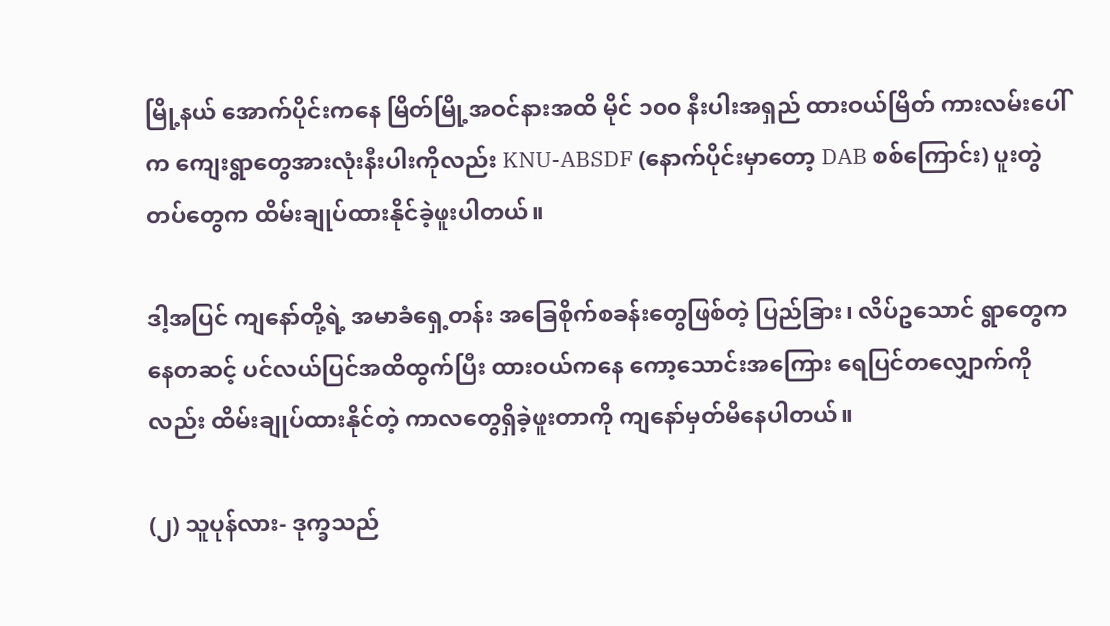မြို့နယ် အောက်ပိုင်းကနေ မြိတ်မြို့အဝင်နားအထိ မိုင် ၁၀၀ နီးပါးအရှည် ထားဝယ်မြိတ် ကားလမ်းပေါ်က ကျေးရွာတွေအားလုံးနီးပါးကိုလည်း KNU-ABSDF (နောက်ပိုင်းမှာတော့ DAB စစ်ကြောင်း) ပူးတွဲတပ်တွေက ထိမ်းချုပ်ထားနိုင်ခဲ့ဖူးပါတယ်။

ဒါ့အပြင် ကျနော်တို့ရဲ့ အမာခံရှေ့တန်း အခြေစိုက်စခန်းတွေဖြစ်တဲ့ ပြည်ခြား၊ လိပ်ဥသောင် ရွာတွေကနေတဆင့် ပင်လယ်ပြင်အထိထွက်ပြီး ထားဝယ်ကနေ ကော့သောင်းအကြေား ရေပြင်တလျှောက်ကိုလည်း ထိမ်းချုပ်ထားနိုင်တဲ့ ကာလတွေရှိခဲ့ဖူးတာကို ကျနော်မှတ်မိနေပါတယ်။

(၂) သူပုန်လား- ဒုက္ခသည်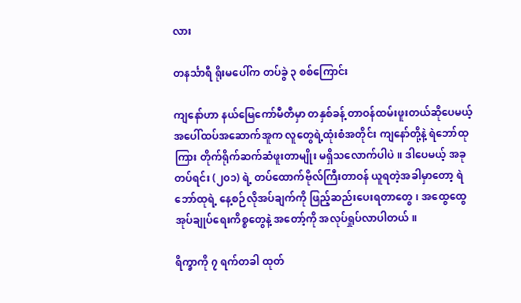လား

တနင်္သာရီ ရိုးမပေါ်က တပ်ခွဲ ၃ စစ်ကြောင်း

ကျနော်ဟာ နယ်မြေကော်မီတီမှာ တနှစ်ခန့် တာဝန်ထမ်းဖူးတယ်ဆိုပေမယ့် အပေါ်ထပ်အဆောက်အူက လူတွေရဲ့ထုံးစံအတိုင်း ကျနော်တို့နဲ့ ရဲဘော်ထုကြား တိုက်ရိုက်ဆက်ဆံဖူးတာမျိုး မရှိသလောက်ပါပဲ။ ဒါပေမယ့် အခု တပ်ရင်း (၂၀၁) ရဲ့ တပ်ထောက်ဗိုလ်ကြီးတာဝန် ယူရတဲ့အခါမှာတော့ ရဲဘော်ထုရဲ့ နေ့စဉ်လိုအပ်ချက်ကို ဖြည့်ဆည်းပေးရတာတွေ၊ အထွေထွေ အုပ်ချုပ်ရေးကိစ္စတွေနဲ့ အတော့်ကို အလုပ်ရှုပ်လာပါတယ်။

ရိက္ခာကို ၇ ရက်တခါ ထုတ်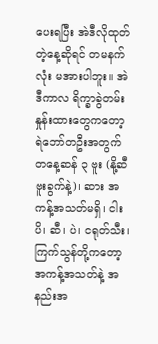ပေးရပြီး အဲဒီလိုထုတ်တဲ့နေ့ဆိုရင် တမနက်လုံး မအားပါဘူး။ အဲဒီကာလ ရိက္ခာခွဲတမ်း နှုန်းထားတွေကတော့ ရဲဘော်တဦးအတွက် တနေ့ဆန် ၃ ဗူး (နို့ဆီဗူးခွက်နဲ့)၊ ဆား အကန့်အသတ်မရှိ၊ ငါးပိ၊ ဆီ၊ ပဲ၊ ငရုတ်သီး၊ ကြက်သွန်တို့ကတော့ အကန့်အသတ်နဲ့ အနည်းအ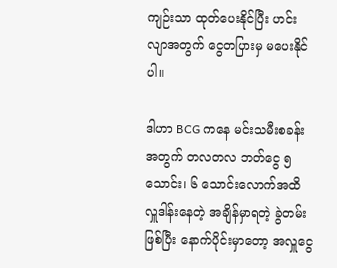ကျဉ်းသာ ထုတ်ပေးနိုင်ပြီး ဟင်းလျာအတွက် ငွေတပြားမှ မပေးနိုင်ပါ။

ဒါဟာ BCG ကနေ မင်းသမီးစခန်းအတွက် တလတလ ဘတ်ငွေ ၅ သောင်း၊ ၆ သောင်းလောက်အထိ လှူဒါန်းနေတဲ့ အချိန်မှာရတဲ့ ခွဲတမ်းဖြစ်ပြီး နောက်ပိုင်းမှာတော့ အလှူငွေ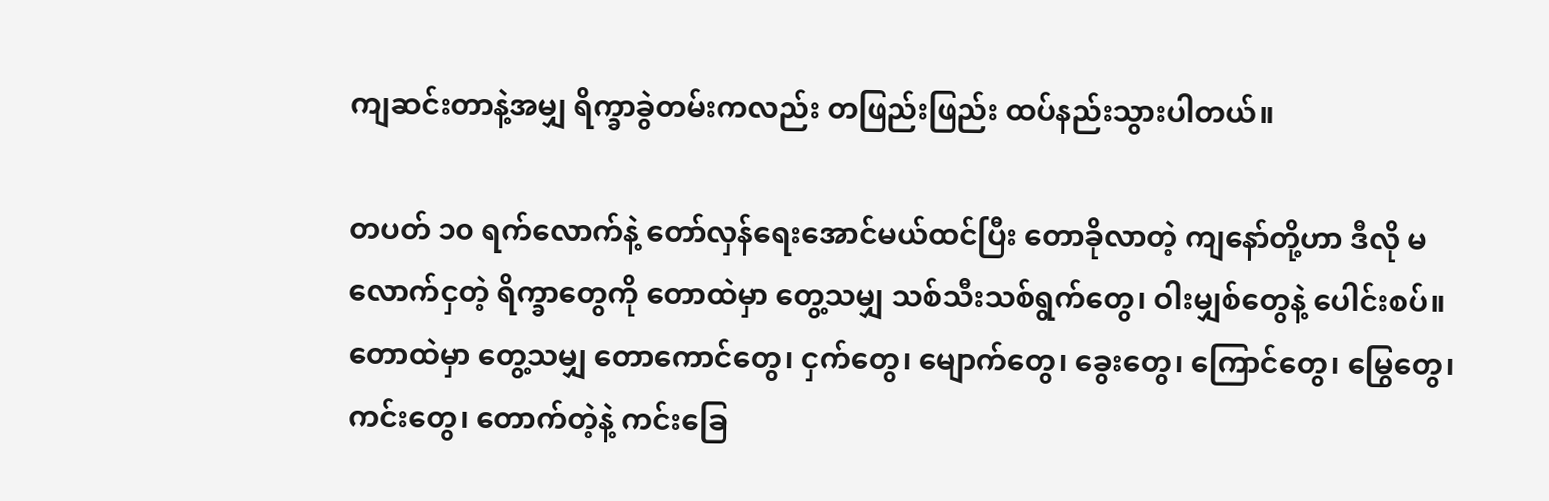ကျဆင်းတာနဲ့အမျှ ရိက္ခာခွဲတမ်းကလည်း တဖြည်းဖြည်း ထပ်နည်းသွားပါတယ်။

တပတ် ၁၀ ရက်လောက်နဲ့ တော်လှန်ရေးအောင်မယ်ထင်ပြီး တောခိုလာတဲ့ ကျနော်တို့ဟာ ဒီလို မလောက်ငှတဲ့ ရိက္ခာတွေကို တောထဲမှာ တွေ့သမျှ သစ်သီးသစ်ရွက်တွေ၊ ဝါးမျှစ်တွေနဲ့ ပေါင်းစပ်။ တောထဲမှာ တွေ့သမျှ တောကောင်တွေ၊ ငှက်တွေ၊ မျောက်တွေ၊ ခွေးတွေ၊ ကြောင်တွေ၊ မြွေတွေ၊ ကင်းတွေ၊ တောက်တဲ့နဲ့ ကင်းခြေ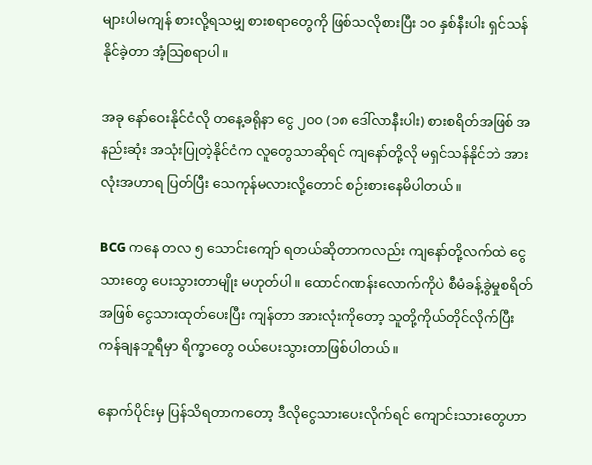များပါမကျန် စားလို့ရသမျှ စားစရာတွေကို ဖြစ်သလိုစားပြီး ၁၀ နှစ်နီးပါး ရှင်သန်နိုင်ခဲ့တာ အံ့သြစရာပါ။

အခု နော်ဝေးနိုင်ငံလို တနေ့ခရိုနာ ငွေ ၂၀၀ (၁၈ ဒေါ်လာနီးပါး) စားစရိတ်အဖြစ် အနည်းဆုံး အသုံးပြုတဲ့နိုင်ငံက လူတွေသာဆိုရင် ကျနော်တို့လို မရှင်သန်နိုင်ဘဲ အားလုံးအဟာရ ပြတ်ပြီး သေကုန်မလားလို့တောင် စဉ်းစားနေမိပါတယ်။

BCG ကနေ တလ ၅ သောင်းကျော် ရတယ်ဆိုတာကလည်း ကျနော်တို့လက်ထဲ ငွေသားတွေ ပေးသွားတာမျိုး မဟုတ်ပါ။ ထောင်ဂဏန်းလောက်ကိုပဲ စီမံခန့်ခွဲမှုစရိတ်အဖြစ် ငွေသားထုတ်ပေးပြီး ကျန်တာ အားလုံးကိုတော့ သူတို့ကိုယ်တိုင်လိုက်ပြီး ကန်ချနဘူရီမှာ ရိက္ခာတွေ ဝယ်ပေးသွားတာဖြစ်ပါတယ်။

နောက်ပိုင်းမှ ပြန်သိရတာကတော့ ဒီလိုငွေသားပေးလိုက်ရင် ကျောင်းသားတွေဟာ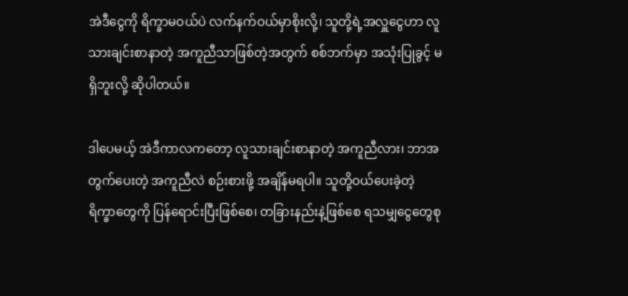အဲဒီငွေကို ရိက္ခာမဝယ်ပဲ လက်နက်ဝယ်မှာစိုးလို့၊ သူတို့ရဲ့အလှူငွေဟာ လူသားချင်းစာနာတဲ့ အကူညီသာဖြစ်တဲ့အတွက် စစ်ဘက်မှာ အသုံးပြုခွင့် မရှိဘူးလို့ ဆိုပါတယ်။

ဒါပေမယ့် အဲဒီကာလကတော့ လူသားချင်းစာနာတဲ့ အကူညီလား၊ ဘာအတွက်ပေးတဲ့ အကူညီလဲ စဉ်းစားဖို့ အချိန်မရပါ။ သူတို့ဝယ်ပေးခဲ့တဲ့ ရိက္ခာတွေကို ပြန်ရောင်းပြီးဖြစ်စေ၊ တခြားနည်းနဲ့ဖြစ်စေ ရသမျှငွေတွေစု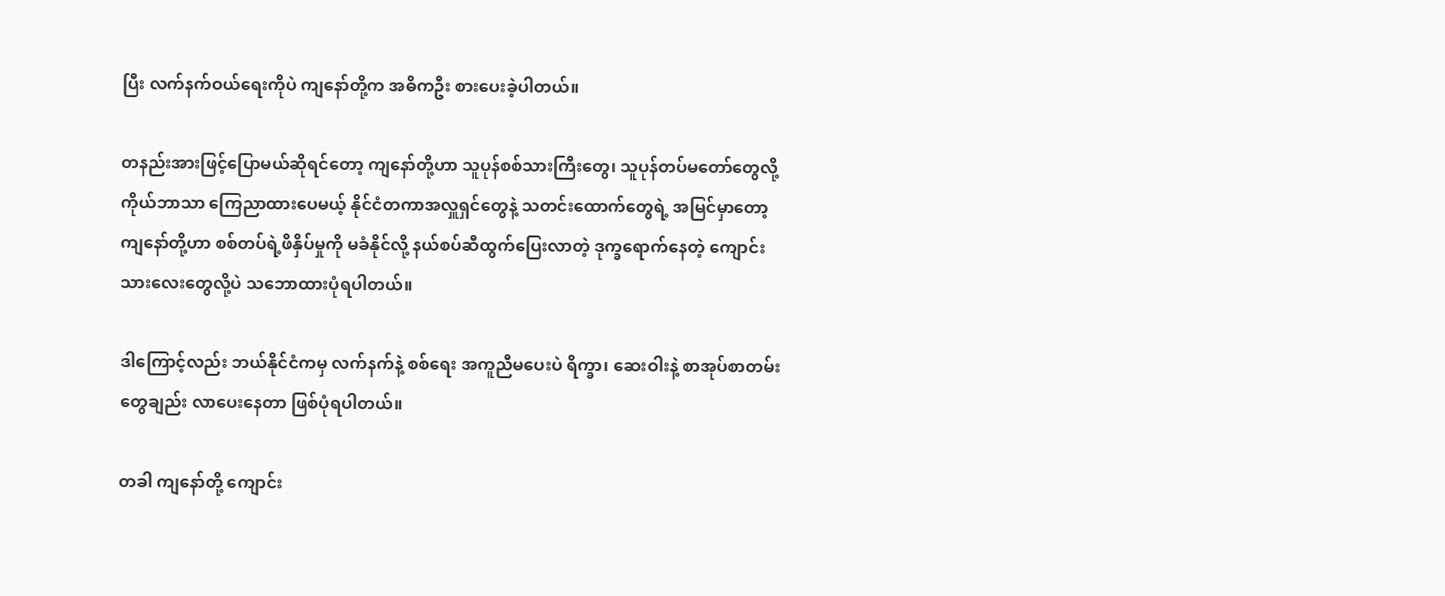ပြီး လက်နက်ဝယ်ရေးကိုပဲ ကျနော်တို့က အဓိကဦး စားပေးခဲ့ပါတယ်။

တနည်းအားဖြင့်ပြောမယ်ဆိုရင်တော့ ကျနော်တို့ဟာ သူပုန်စစ်သားကြီးတွေ၊ သူပုန်တပ်မတော်တွေလို့ ကိုယ်ဘာသာ ကြေညာထားပေမယ့် နိုင်ငံတကာအလှူရှင်တွေနဲ့ သတင်းထောက်တွေရဲ့ အမြင်မှာတော့ ကျနော်တို့ဟာ စစ်တပ်ရဲ့ဖိနှိပ်မှုကို မခံနိုင်လို့ နယ်စပ်ဆီထွက်ပြေးလာတဲ့ ဒုက္ခရောက်နေတဲ့ ကျောင်းသားလေးတွေလို့ပဲ သဘောထားပုံရပါတယ်။

ဒါကြောင့်လည်း ဘယ်နိုင်ငံကမှ လက်နက်နဲ့ စစ်ရေး အကူညီမပေးပဲ ရိက္ခာ၊ ဆေးဝါးနဲ့ စာအုပ်စာတမ်းတွေချည်း လာပေးနေတာ ဖြစ်ပုံရပါတယ်။

တခါ ကျနော်တို့ ကျောင်း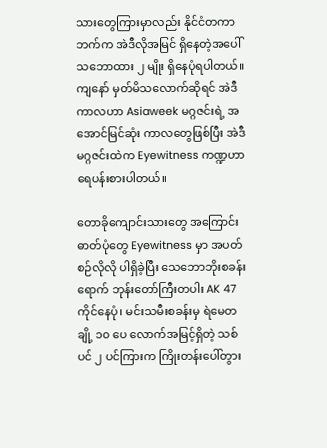သားတွေကြားမှာလည်း နိုင်ငံတကာဘက်က အဲဒီလိုအမြင် ရှိနေတဲ့အပေါ် သဘောထား ၂ မျိုး ရှိနေပုံရပါတယ်။ ကျနော် မှတ်မိသလောက်ဆိုရင် အဲဒီကာလဟာ Asiaweek မဂ္ဂဇင်းရဲ့ အအောင်မြင်ဆုံး ကာလတွေဖြစ်ပြီး အဲဒီမဂ္ဂဇင်းထဲက Eyewitness ကဏ္ဍဟာ ရေပန်းစားပါတယ်။

တောခိုကျောင်းသားတွေ အကြောင်း ဓာတ်ပုံတွေ Eyewitness မှာ အပတ်စဉ်လိုလို ပါရှိခဲ့ပြီး သေဘောဘိုးစခန်းရောက် ဘုန်းတော်ကြီးတပါး AK 47 ကိုင်နေပုံ၊ မင်းသမီးစခန်းမှ ရဲမေတချို့ ၁၀ ပေ လောက်အမြင့်ရှိတဲ့ သစ်ပင် ၂ ပင်ကြားက ကြိုးတန်းပေါ်တွား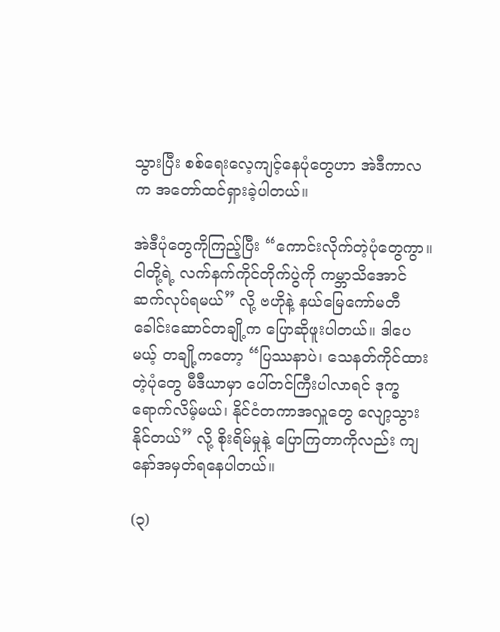သွားပြီး စစ်ရေးလေ့ကျင့်နေပုံတွေဟာ အဲဒီကာလက အတော်ထင်ရှားခဲ့ပါတယ်။

အဲဒီပုံတွေကိုကြည့်ပြီး “ကောင်းလိုက်တဲ့ပုံတွေကွာ။ ငါတို့ရဲ့ လက်နက်ကိုင်တိုက်ပွဲကို ကမ္ဘာသိအောင် ဆက်လုပ်ရမယ်” လို့ ဗဟိုနဲ့ နယ်မြေကော်မတီ ခေါင်းဆောင်တချို့က ပြောဆိုဖူးပါတယ်။ ဒါပေမယ့် တချို့ကတော့ “ပြဿနာပဲ၊ သေနတ်ကိုင်ထားတဲ့ပုံတွေ မီဒီယာမှာ ပေါ်တင်ကြီးပါလာရင် ဒုက္ခရောက်လိမ့်မယ်၊ နိုင်ငံတကာအလှူတွေ လျော့သွားနိုင်တယ်” လို့ စိုးရိမ်မှုနဲ့ ပြောကြတာကိုလည်း ကျနော်အမှတ်ရနေပါတယ်။

(၃)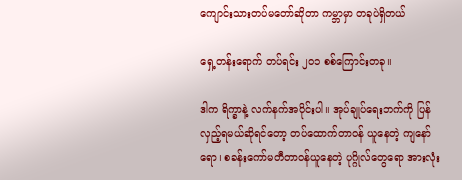ကျောင်းသားတပ်မတော်ဆိုတာ ကမ္ဘာမှာ တခုပဲရှိတယ်

ရှေ့တန်းရောက် တပ်ရင်း ၂၀၁ စစ်ကြောင်းတခု။

ဒါက ရိက္ခာနဲ့ လက်နက်အပိုင်းပါ။ အုပ်ချုပ်ရေးဘက်ကို ပြန်လှည့်ရမယ်ဆိုရင်တော့ တပ်ထောက်တာဝန် ယူနေတဲ့ ကျနော်ရော၊ စခန်းကော်မတီတာဝန်ယူနေတဲ့ ပုဂ္ဂိုလ်တွေရော အားလုံး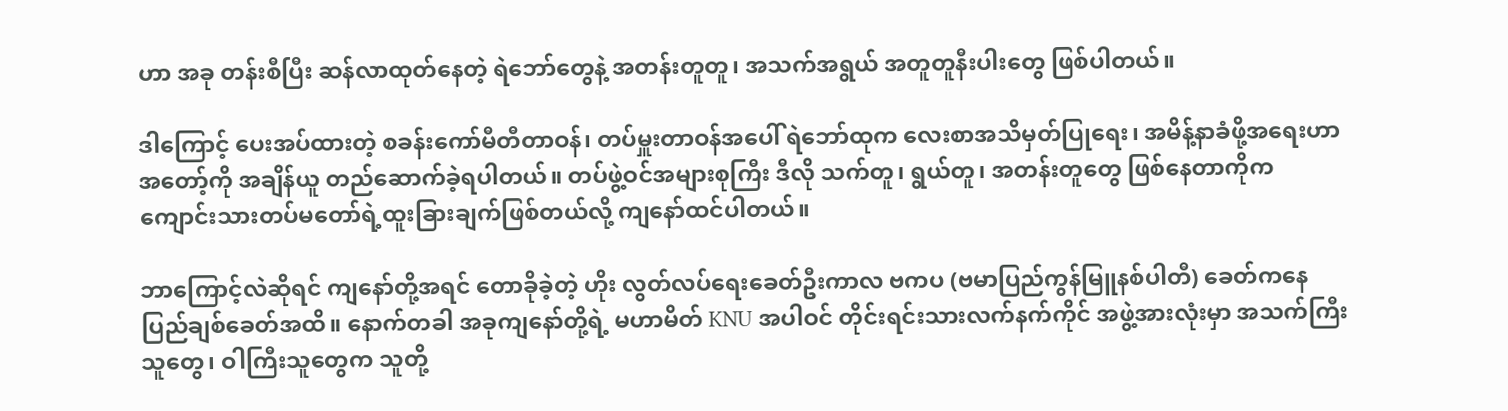ဟာ အခု တန်းစီပြီး ဆန်လာထုတ်နေတဲ့ ရဲဘော်တွေနဲ့ အတန်းတူတူ၊ အသက်အရွယ် အတူတူနီးပါးတွေ ဖြစ်ပါတယ်။

ဒါကြောင့် ပေးအပ်ထားတဲ့ စခန်းကော်မီတီတာဝန်၊ တပ်မှူးတာဝန်အပေါ် ရဲဘော်ထုက လေးစာအသိမှတ်ပြုရေး၊ အမိန့်နာခံဖို့အရေးဟာ အတော့်ကို အချိန်ယူ တည်ဆောက်ခဲ့ရပါတယ်။ တပ်ဖွဲ့ဝင်အများစုကြီး ဒီလို သက်တူ၊ ရွယ်တူ၊ အတန်းတူတွေ ဖြစ်နေတာကိုက ကျောင်းသားတပ်မတော်ရဲ့ထူးခြားချက်ဖြစ်တယ်လို့ ကျနော်ထင်ပါတယ်။

ဘာကြောင့်လဲဆိုရင် ကျနော်တို့အရင် တောခိုခဲ့တဲ့ ဟိုး လွတ်လပ်ရေးခေတ်ဦးကာလ ဗကပ (ဗမာပြည်ကွန်မြူနစ်ပါတီ) ခေတ်ကနေ ပြည်ချစ်ခေတ်အထိ။ နောက်တခါ အခုကျနော်တို့ရဲ့ မဟာမိတ် KNU အပါဝင် တိုင်းရင်းသားလက်နက်ကိုင် အဖွဲ့အားလုံးမှာ အသက်ကြီးသူတွေ၊ ဝါကြီးသူတွေက သူတို့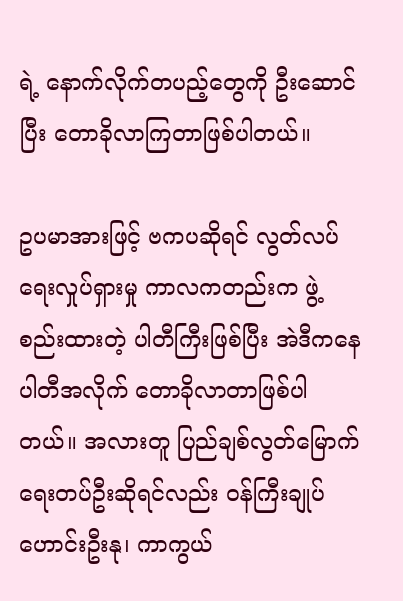ရဲ့ နောက်လိုက်တပည့်တွေကို ဦးဆောင်ပြီး တောခိုလာကြတာဖြစ်ပါတယ်။

ဥပမာအားဖြင့် ဗကပဆိုရင် လွတ်လပ်ရေးလှုပ်ရှားမှု ကာလကတည်းက ဖွဲ့စည်းထားတဲ့ ပါတီကြီးဖြစ်ပြီး အဲဒီကနေ ပါတီအလိုက် တောခိုလာတာဖြစ်ပါတယ်။ အလားတူ ပြည်ချစ်လွတ်မြောက်ရေးတပ်ဦးဆိုရင်လည်း ဝန်ကြီးချုပ်ဟောင်းဦးနု၊ ကာကွယ်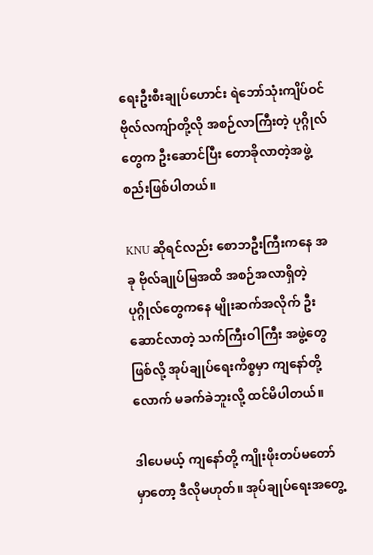ရေးဦးစီးချုပ်ဟောင်း ရဲဘော်သုံးကျိပ်ဝင် ဗိုလ်လကျ်ာတို့လို အစဉ်လာကြီးတဲ့ ပုဂ္ဂိုလ်တွေက ဦးဆောင်ပြီး တောခိုလာတဲ့အဖွဲ့စည်းဖြစ်ပါတယ်။

KNU ဆိုရင်လည်း စောဘဦးကြီးကနေ အခု ဗိုလ်ချုပ်မြအထိ အစဉ်အလာရှိတဲ့ပုဂ္ဂိုလ်တွေကနေ မျိုးဆက်အလိုက် ဦးဆောင်လာတဲ့ သက်ကြီးဝါကြီး အဖွဲ့တွေဖြစ်လို့ အုပ်ချုပ်ရေးကိစ္စမှာ ကျနော်တို့လောက် မခက်ခဲဘူးလို့ ထင်မိပါတယ်။

ဒါပေမယ့် ကျနော်တို့ ကျိုးဖိုးတပ်မတော်မှာတော့ ဒီလိုမဟုတ်။ အုပ်ချုပ်ရေးအတွေ့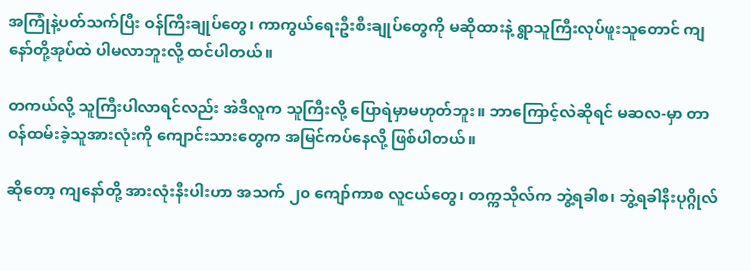အကြုံနဲ့ပတ်သက်ပြီး ဝန်ကြီးချုပ်တွေ၊ ကာကွယ်ရေးဦးစီးချုပ်တွေကို မဆိုထားနဲ့ ရွာသူကြီးလုပ်ဖူးသူတောင် ကျနော်တို့အုပ်ထဲ ပါမလာဘူးလို့ ထင်ပါတယ်။

တကယ်လို့ သူကြီးပါလာရင်လည်း အဲဒီလူက သူကြီးလို့ ပြောရဲမှာမဟုတ်ဘူး။ ဘာကြောင့်လဲဆိုရင် မဆလ-မှာ တာဝန်ထမ်းခဲ့သူအားလုံးကို ကျောင်းသားတွေက အမြင်ကပ်နေလို့ ဖြစ်ပါတယ်။

ဆိုတော့ ကျနော်တို့ အားလုံးနီးပါးဟာ အသက် ၂၀ ကျော်ကာစ လူငယ်တွေ၊ တက္ကသိုလ်က ဘွဲ့ရခါစ၊ ဘွဲ့ရခါနီးပုဂ္ဂိုလ်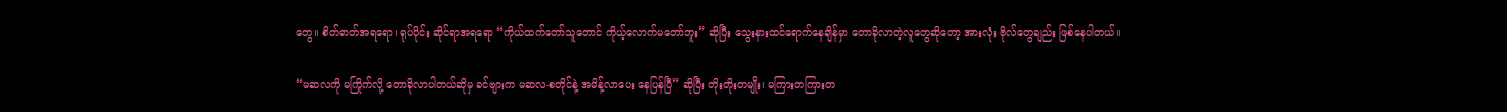တွေ။ စိတ်ဓာတ်အရရော၊ ရုပ်ပိုင်း ဆိုင်ရာအရရော “ကိုယ်ထက်တော်သူတောင် ကိုယ့်လောက်မတော်ဘူး” ဆိုပြီး သွေးနားထင်ရောက်နေချိန်မှာ တောခိုလာတဲ့လူတွေဆိုတော့ အားလုံး ဗိုလ်တွေချည်း ဖြစ်နေပါတယ်။

“မဆလကို မကြိုက်လို့ တောခိုလာပါတယ်ဆိုမှ ခင်ဗျားက မဆလ-စတိုင်နဲ့ အမိန့်လာပေး နေပြန်ပြီ” ဆိုပြီး တိုးတိုးတမျိုး၊ မကြားတကြားတ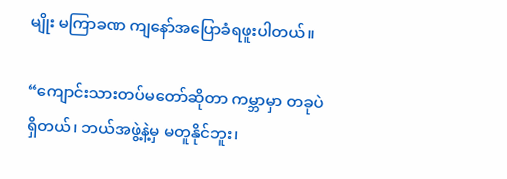မျိုး မကြာခဏ ကျနော်အပြောခံရဖူးပါတယ်။

“ကျောင်းသားတပ်မတော်ဆိုတာ ကမ္ဘာမှာ တခုပဲရှိတယ်၊ ဘယ်အဖွဲ့နဲ့မှ မတူနိုင်ဘူး၊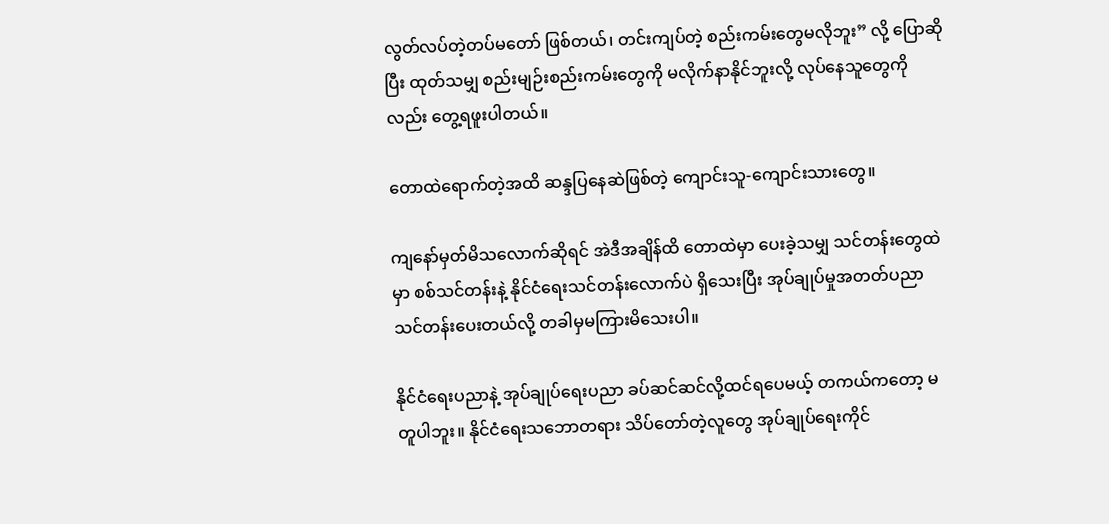လွတ်လပ်တဲ့တပ်မတော် ဖြစ်တယ်၊ တင်းကျပ်တဲ့ စည်းကမ်းတွေမလိုဘူး” လို့ ပြောဆိုပြီး ထုတ်သမျှ စည်းမျဉ်းစည်းကမ်းတွေကို မလိုက်နာနိုင်ဘူးလို့ လုပ်နေသူတွေကိုလည်း တွေ့ရဖူးပါတယ်။

တောထဲရောက်တဲ့အထိ ဆန္ဒပြနေဆဲဖြစ်တဲ့ ကျောင်းသူ-ကျောင်းသားတွေ။

ကျနော်မှတ်မိသလောက်ဆိုရင် အဲဒီအချိန်ထိ တောထဲမှာ ပေးခဲ့သမျှ သင်တန်းတွေထဲမှာ စစ်သင်တန်းနဲ့ နိုင်ငံရေးသင်တန်းလောက်ပဲ ရှိသေးပြီး အုပ်ချုပ်မှုအတတ်ပညာ သင်တန်းပေးတယ်လို့ တခါမှမကြားမိသေးပါ။

နိုင်ငံရေးပညာနဲ့ အုပ်ချုပ်ရေးပညာ ခပ်ဆင်ဆင်လို့ထင်ရပေမယ့် တကယ်ကတော့ မတူပါဘူး။ နိုင်ငံရေးသဘောတရား သိပ်တော်တဲ့လူတွေ အုပ်ချုပ်ရေးကိုင်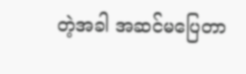တဲ့အခါ အဆင်မပြေတာ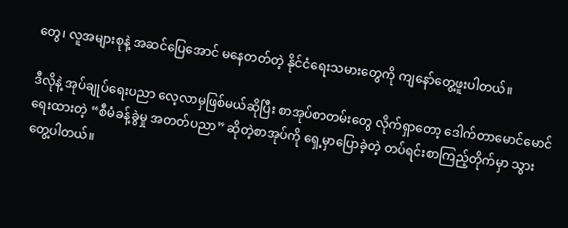တွေ၊ လူအများစုနဲ့ အဆင်ပြေအောင် မနေတတ်တဲ့ နိုင်ငံရေးသမားတွေကို ကျနော်တွေ့ဖူးပါတယ်။

ဒီလိုနဲ့ အုပ်ချုပ်ရေးပညာ လေ့လာမှဖြစ်မယ်ဆိုပြီး စာအုပ်စာတမ်းတွေ လိုက်ရှာတော့ ဒေါက်တာမောင်မောင်ရေးထားတဲ့ “စီမံခန့်ခွဲမှု အတတ်ပညာ” ဆိုတဲ့စာအုပ်ကို ရှေ့မှာပြောခဲ့တဲ့ တပ်ရင်းစာကြည့်တိုက်မှာ သွားတွေ့ပါတယ်။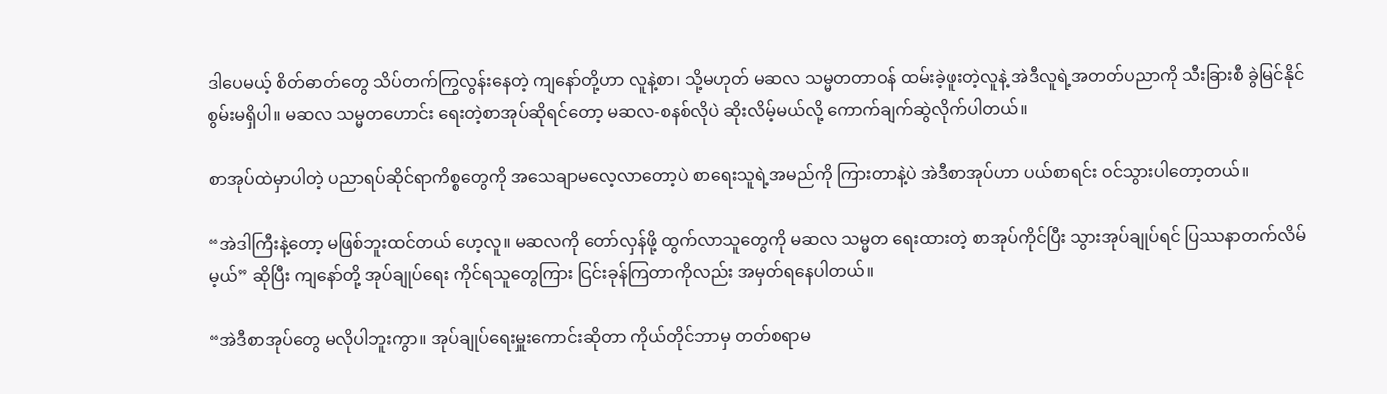ဒါပေမယ့် စိတ်ဓာတ်တွေ သိပ်တက်ကြွလွန်းနေတဲ့ ကျနော်တို့ဟာ လူနဲ့စာ၊ သို့မဟုတ် မဆလ သမ္မတတာဝန် ထမ်းခဲ့ဖူးတဲ့လူနဲ့ အဲဒီလူရဲ့အတတ်ပညာကို သီးခြားစီ ခွဲမြင်နိုင်စွမ်းမရှိပါ။ မဆလ သမ္မတဟောင်း ရေးတဲ့စာအုပ်ဆိုရင်တော့ မဆလ-စနစ်လိုပဲ ဆိုးလိမ့်မယ်လို့ ကောက်ချက်ဆွဲလိုက်ပါတယ်။

စာအုပ်ထဲမှာပါတဲ့ ပညာရပ်ဆိုင်ရာကိစ္စတွေကို အသေချာမလေ့လာတော့ပဲ စာရေးသူရဲ့အမည်ကို ကြားတာနဲ့ပဲ အဲဒီစာအုပ်ဟာ ပယ်စာရင်း ဝင်သွားပါတော့တယ်။

“အဲဒါကြီးနဲ့တော့ မဖြစ်ဘူးထင်တယ် ဟေ့လူ။ မဆလကို တော်လှန်ဖို့ ထွက်လာသူတွေကို မဆလ သမ္မတ ရေးထားတဲ့ စာအုပ်ကိုင်ပြီး သွားအုပ်ချုပ်ရင် ပြဿနာတက်လိမ်မ့ယ်” ဆိုပြီး ကျနော်တို့ အုပ်ချုပ်ရေး ကိုင်ရသူတွေကြား ငြင်းခုန်ကြတာကိုလည်း အမှတ်ရနေပါတယ်။

“အဲဒီစာအုပ်တွေ မလိုပါဘူးကွာ။ အုပ်ချုပ်ရေးမှူးကောင်းဆိုတာ ကိုယ်တိုင်ဘာမှ တတ်စရာမ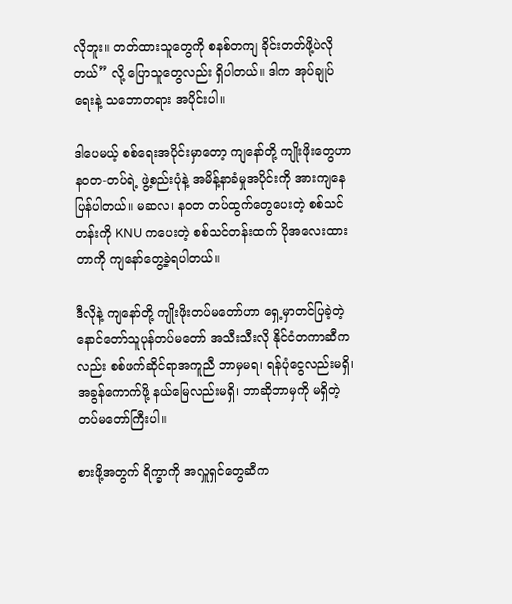လိုဘူး။ တတ်ထားသူတွေကို စနစ်တကျ ခိုင်းတတ်ဖို့ပဲလိုတယ်” လို့ ပြောသူတွေလည်း ရှိပါတယ်။ ဒါက အုပ်ချုပ်ရေးနဲ့ သဘောတရား အပိုင်းပါ။

ဒါပေမယ့် စစ်ရေးအပိုင်းမှာတော့ ကျနော်တို့ ကျိုးဖိုးတွေဟာ နဝတ-တပ်ရဲ့ ဖွဲ့စည်းပုံနဲ့ အမိန့်နာခံမှုအပိုင်းကို အားကျနေပြန်ပါတယ်။ မဆလ၊ နဝတ တပ်ထွက်တွေပေးတဲ့ စစ်သင်တန်းကို KNU ကပေးတဲ့ စစ်သင်တန်းထက် ပိုအလေးထားတာကို ကျနော်တွေ့ခဲ့ရပါတယ်။

ဒီလိုနဲ့ ကျနော်တို့ ကျိုးဖိုးတပ်မတော်ဟာ ရှေ့မှာတင်ပြခဲ့တဲ့ နောင်တော်သူပုန်တပ်မတော် အသီးသီးလို နိုင်ငံတကာဆီကလည်း စစ်ဖက်ဆိုင်ရာအကူညီ ဘာမှမရ၊ ရန်ပုံငွေလည်းမရှိ၊ အခွန်ကောက်ဖို့ နယ်မြေလည်းမရှိ၊ ဘာဆိုဘာမှကို မရှိတဲ့တပ်မတော်ကြီးပါ။

စားဖို့အတွက် ရိက္ခာကို အလှူရှင်တွေဆီက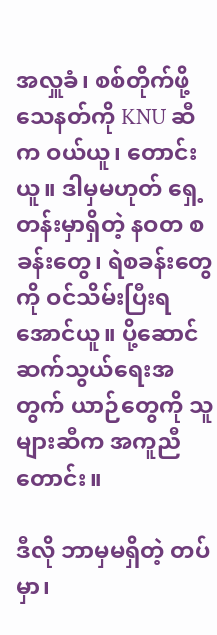အလှူခံ၊ စစ်တိုက်ဖို့ သေနတ်ကို KNU ဆီက ဝယ်ယူ၊ တောင်းယူ။ ဒါမှမဟုတ် ရှေ့တန်းမှာရှိတဲ့ နဝတ စခန်းတွေ၊ ရဲစခန်းတွေကို ဝင်သိမ်းပြီးရအောင်ယူ။ ပို့ဆောင်ဆက်သွယ်ရေးအတွက် ယာဉ်တွေကို သူများဆီက အကူညီတောင်း။

ဒီလို ဘာမှမရှိတဲ့ တပ်မှာ၊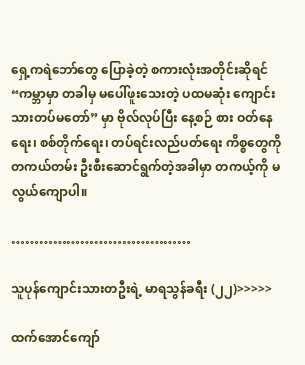ရှေ့ကရဲဘော်တွေ ပြောခဲ့တဲ့ စကားလုံးအတိုင်းဆိုရင် “ကမ္ဘာမှာ တခါမှ မပေါ်ဖူးသေးတဲ့ ပထမဆုံး ကျောင်းသားတပ်မတော်” မှာ ဗိုလ်လုပ်ပြီး နေ့စဉ် စား ဝတ်နေရေး၊ စစ်တိုက်ရေး၊ တပ်ရင်းလည်ပတ်ရေး ကိစ္စတွေကို တကယ်တမ်း ဦးစီးဆောင်ရွက်တဲ့အခါမှာ တကယ့်ကို မလွယ်ကျောပါ။

…………………………………

သူပုန်ကျောင်းသားတဦးရဲ့ မာရသွန်ခရီး (၂၂)>>>>>

ထက်အောင်ကျော်